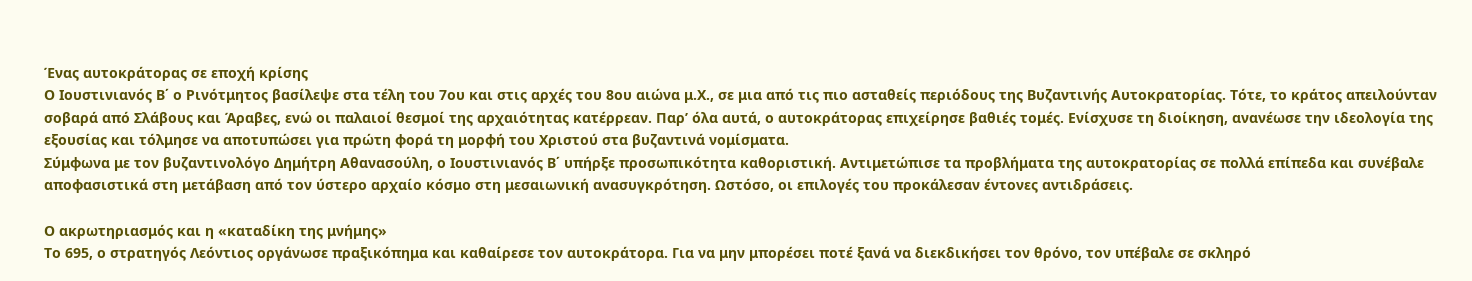Ένας αυτοκράτορας σε εποχή κρίσης
Ο Ιουστινιανός Β΄ ο Ρινότμητος βασίλεψε στα τέλη του 7ου και στις αρχές του 8ου αιώνα μ.Χ., σε μια από τις πιο ασταθείς περιόδους της Βυζαντινής Αυτοκρατορίας. Τότε, το κράτος απειλούνταν σοβαρά από Σλάβους και Άραβες, ενώ οι παλαιοί θεσμοί της αρχαιότητας κατέρρεαν. Παρ’ όλα αυτά, ο αυτοκράτορας επιχείρησε βαθιές τομές. Ενίσχυσε τη διοίκηση, ανανέωσε την ιδεολογία της εξουσίας και τόλμησε να αποτυπώσει για πρώτη φορά τη μορφή του Χριστού στα βυζαντινά νομίσματα.
Σύμφωνα με τον βυζαντινολόγο Δημήτρη Αθανασούλη, ο Ιουστινιανός Β΄ υπήρξε προσωπικότητα καθοριστική. Αντιμετώπισε τα προβλήματα της αυτοκρατορίας σε πολλά επίπεδα και συνέβαλε αποφασιστικά στη μετάβαση από τον ύστερο αρχαίο κόσμο στη μεσαιωνική ανασυγκρότηση. Ωστόσο, οι επιλογές του προκάλεσαν έντονες αντιδράσεις.

Ο ακρωτηριασμός και η «καταδίκη της μνήμης»
Το 695, ο στρατηγός Λεόντιος οργάνωσε πραξικόπημα και καθαίρεσε τον αυτοκράτορα. Για να μην μπορέσει ποτέ ξανά να διεκδικήσει τον θρόνο, τον υπέβαλε σε σκληρό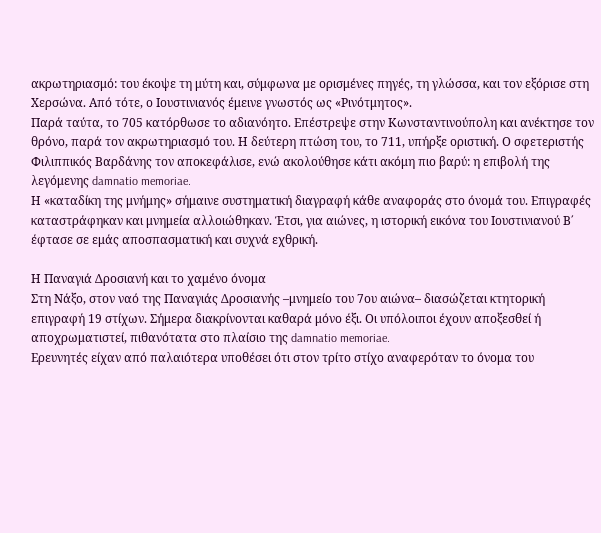ακρωτηριασμό: του έκοψε τη μύτη και, σύμφωνα με ορισμένες πηγές, τη γλώσσα, και τον εξόρισε στη Χερσώνα. Από τότε, ο Ιουστινιανός έμεινε γνωστός ως «Ρινότμητος».
Παρά ταύτα, το 705 κατόρθωσε το αδιανόητο. Επέστρεψε στην Κωνσταντινούπολη και ανέκτησε τον θρόνο, παρά τον ακρωτηριασμό του. Η δεύτερη πτώση του, το 711, υπήρξε οριστική. Ο σφετεριστής Φιλιππικός Βαρδάνης τον αποκεφάλισε, ενώ ακολούθησε κάτι ακόμη πιο βαρύ: η επιβολή της λεγόμενης damnatio memoriae.
Η «καταδίκη της μνήμης» σήμαινε συστηματική διαγραφή κάθε αναφοράς στο όνομά του. Επιγραφές καταστράφηκαν και μνημεία αλλοιώθηκαν. Έτσι, για αιώνες, η ιστορική εικόνα του Ιουστινιανού Β΄ έφτασε σε εμάς αποσπασματική και συχνά εχθρική.

Η Παναγιά Δροσιανή και το χαμένο όνομα
Στη Νάξο, στον ναό της Παναγιάς Δροσιανής –μνημείο του 7ου αιώνα– διασώζεται κτητορική επιγραφή 19 στίχων. Σήμερα διακρίνονται καθαρά μόνο έξι. Οι υπόλοιποι έχουν αποξεσθεί ή αποχρωματιστεί, πιθανότατα στο πλαίσιο της damnatio memoriae.
Ερευνητές είχαν από παλαιότερα υποθέσει ότι στον τρίτο στίχο αναφερόταν το όνομα του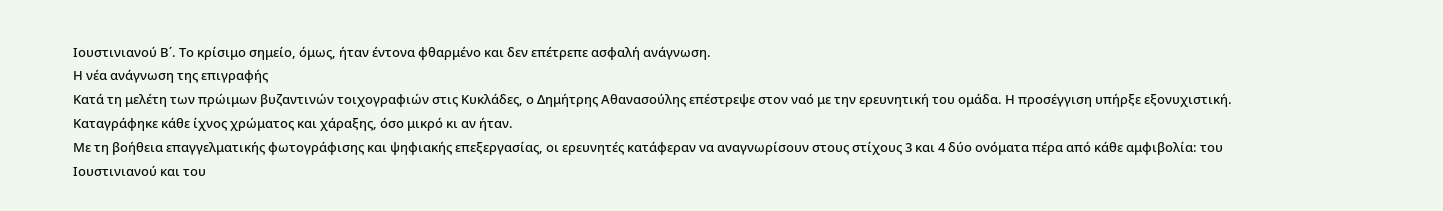Ιουστινιανού Β΄. Το κρίσιμο σημείο, όμως, ήταν έντονα φθαρμένο και δεν επέτρεπε ασφαλή ανάγνωση.
Η νέα ανάγνωση της επιγραφής
Κατά τη μελέτη των πρώιμων βυζαντινών τοιχογραφιών στις Κυκλάδες, ο Δημήτρης Αθανασούλης επέστρεψε στον ναό με την ερευνητική του ομάδα. Η προσέγγιση υπήρξε εξονυχιστική. Καταγράφηκε κάθε ίχνος χρώματος και χάραξης, όσο μικρό κι αν ήταν.
Με τη βοήθεια επαγγελματικής φωτογράφισης και ψηφιακής επεξεργασίας, οι ερευνητές κατάφεραν να αναγνωρίσουν στους στίχους 3 και 4 δύο ονόματα πέρα από κάθε αμφιβολία: του Ιουστινιανού και του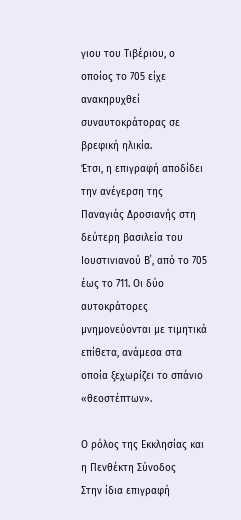γιου του Τιβέριου, ο οποίος το 705 είχε ανακηρυχθεί συναυτοκράτορας σε βρεφική ηλικία.
Έτσι, η επιγραφή αποδίδει την ανέγερση της Παναγιάς Δροσιανής στη δεύτερη βασιλεία του Ιουστινιανού Β΄, από το 705 έως το 711. Οι δύο αυτοκράτορες μνημονεύονται με τιμητικά επίθετα, ανάμεσα στα οποία ξεχωρίζει το σπάνιο «θεοστέπτων».

Ο ρόλος της Εκκλησίας και η Πενθέκτη Σύνοδος
Στην ίδια επιγραφή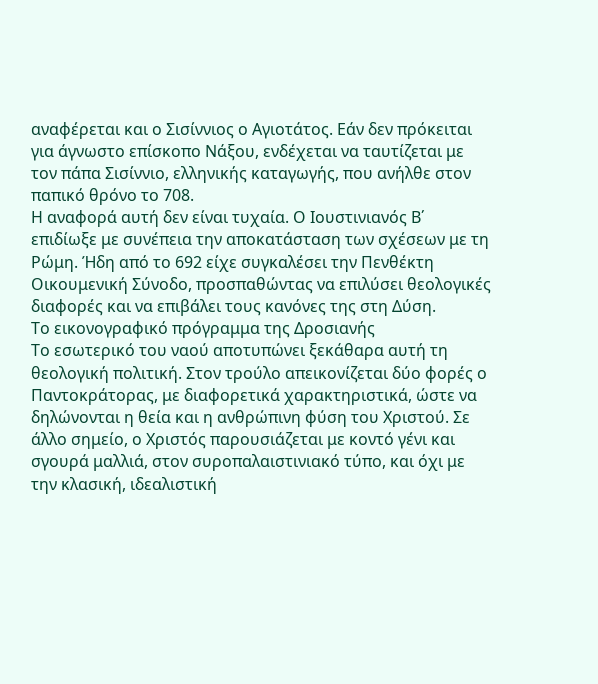αναφέρεται και ο Σισίννιος ο Αγιοτάτος. Εάν δεν πρόκειται για άγνωστο επίσκοπο Νάξου, ενδέχεται να ταυτίζεται με τον πάπα Σισίννιο, ελληνικής καταγωγής, που ανήλθε στον παπικό θρόνο το 708.
Η αναφορά αυτή δεν είναι τυχαία. Ο Ιουστινιανός Β΄ επιδίωξε με συνέπεια την αποκατάσταση των σχέσεων με τη Ρώμη. Ήδη από το 692 είχε συγκαλέσει την Πενθέκτη Οικουμενική Σύνοδο, προσπαθώντας να επιλύσει θεολογικές διαφορές και να επιβάλει τους κανόνες της στη Δύση.
Το εικονογραφικό πρόγραμμα της Δροσιανής
Το εσωτερικό του ναού αποτυπώνει ξεκάθαρα αυτή τη θεολογική πολιτική. Στον τρούλο απεικονίζεται δύο φορές ο Παντοκράτορας, με διαφορετικά χαρακτηριστικά, ώστε να δηλώνονται η θεία και η ανθρώπινη φύση του Χριστού. Σε άλλο σημείο, ο Χριστός παρουσιάζεται με κοντό γένι και σγουρά μαλλιά, στον συροπαλαιστινιακό τύπο, και όχι με την κλασική, ιδεαλιστική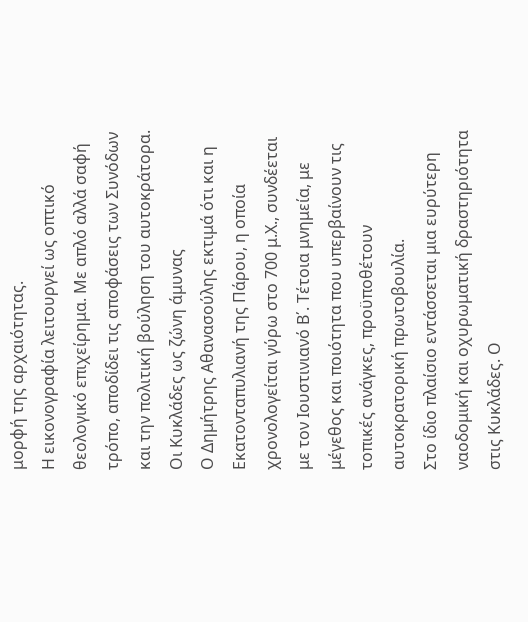μορφή της αρχαιότητας.
Η εικονογραφία λειτουργεί ως οπτικό θεολογικό επιχείρημα. Με απλό αλλά σαφή τρόπο, αποδίδει τις αποφάσεις των Συνόδων και την πολιτική βούληση του αυτοκράτορα.
Οι Κυκλάδες ως ζώνη άμυνας
Ο Δημήτρης Αθανασούλης εκτιμά ότι και η Εκατονταπυλιανή της Πάρου, η οποία χρονολογείται γύρω στο 700 μ.Χ., συνδέεται με τον Ιουστινιανό Β΄. Τέτοια μνημεία, με μέγεθος και ποιότητα που υπερβαίνουν τις τοπικές ανάγκες, προϋποθέτουν αυτοκρατορική πρωτοβουλία.
Στο ίδιο πλαίσιο εντάσσεται μια ευρύτερη ναοδομική και οχυρωματική δραστηριότητα στις Κυκλάδες. Ο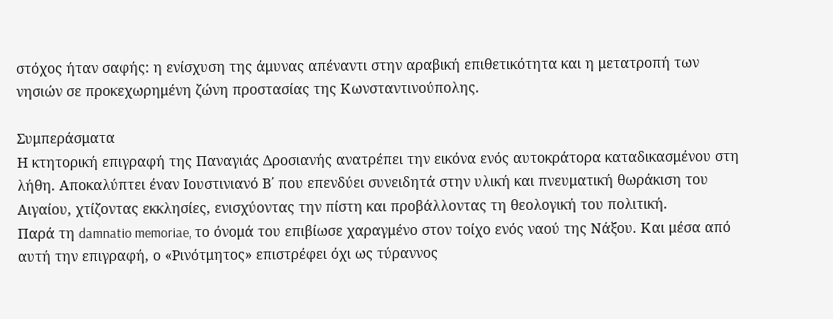στόχος ήταν σαφής: η ενίσχυση της άμυνας απέναντι στην αραβική επιθετικότητα και η μετατροπή των νησιών σε προκεχωρημένη ζώνη προστασίας της Κωνσταντινούπολης.

Συμπεράσματα
Η κτητορική επιγραφή της Παναγιάς Δροσιανής ανατρέπει την εικόνα ενός αυτοκράτορα καταδικασμένου στη λήθη. Αποκαλύπτει έναν Ιουστινιανό Β΄ που επενδύει συνειδητά στην υλική και πνευματική θωράκιση του Αιγαίου, χτίζοντας εκκλησίες, ενισχύοντας την πίστη και προβάλλοντας τη θεολογική του πολιτική.
Παρά τη damnatio memoriae, το όνομά του επιβίωσε χαραγμένο στον τοίχο ενός ναού της Νάξου. Και μέσα από αυτή την επιγραφή, ο «Ρινότμητος» επιστρέφει όχι ως τύραννος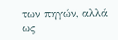των πηγών, αλλά ως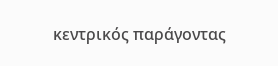κεντρικός παράγοντας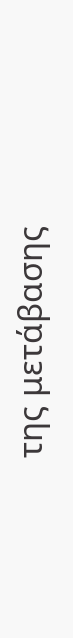της μετάβασης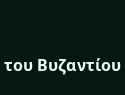του Βυζαντίου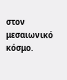στον μεσαιωνικό κόσμο.